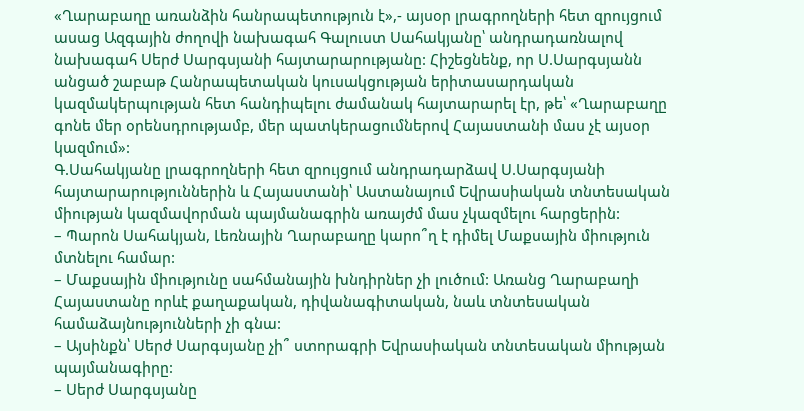«Ղարաբաղը առանձին հանրապետություն է»,- այսօր լրագրողների հետ զրույցում ասաց Ազգային ժողովի նախագահ Գալուստ Սահակյանը՝ անդրադառնալով նախագահ Սերժ Սարգսյանի հայտարարությանը: Հիշեցնենք, որ Ս.Սարգսյանն անցած շաբաթ Հանրապետական կուսակցության երիտասարդական կազմակերպության հետ հանդիպելու ժամանակ հայտարարել էր, թե՝ «Ղարաբաղը գոնե մեր օրենսդրությամբ, մեր պատկերացումներով Հայաստանի մաս չէ այսօր կազմում»:
Գ.Սահակյանը լրագրողների հետ զրույցում անդրադարձավ Ս.Սարգսյանի հայտարարություններին և Հայաստանի՝ Աստանայում Եվրասիական տնտեսական միության կազմավորման պայմանագրին առայժմ մաս չկազմելու հարցերին:
– Պարոն Սահակյան, Լեռնային Ղարաբաղը կարո՞ղ է դիմել Մաքսային միություն մտնելու համար:
– Մաքսային միությունը սահմանային խնդիրներ չի լուծում: Առանց Ղարաբաղի Հայաստանը որևէ քաղաքական, դիվանագիտական, նաև տնտեսական համաձայնությունների չի գնա:
– Այսինքն՝ Սերժ Սարգսյանը չի՞ ստորագրի Եվրասիական տնտեսական միության պայմանագիրը:
– Սերժ Սարգսյանը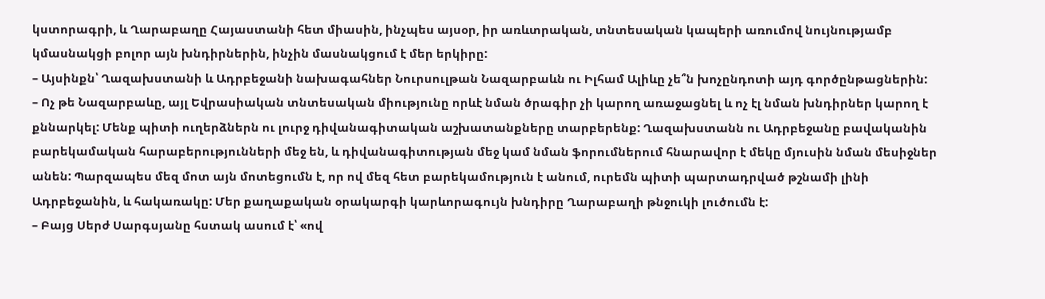կստորագրի, և Ղարաբաղը Հայաստանի հետ միասին, ինչպես այսօր, իր առևտրական, տնտեսական կապերի առումով նույնությամբ կմասնակցի բոլոր այն խնդիրներին, ինչին մասնակցում է մեր երկիրը:
– Այսինքն՝ Ղազախստանի և Ադրբեջանի նախագահներ Նուրսուլթան Նազարբաևն ու Իլհամ Ալիևը չե՞ն խոչընդոտի այդ գործընթացներին:
– Ոչ թե Նազարբաևը, այլ Եվրասիական տնտեսական միությունը որևէ նման ծրագիր չի կարող առաջացնել և ոչ էլ նման խնդիրներ կարող է քննարկել: Մենք պիտի ուղերձներն ու լուրջ դիվանագիտական աշխատանքները տարբերենք: Ղազախստանն ու Ադրբեջանը բավականին բարեկամական հարաբերությունների մեջ են, և դիվանագիտության մեջ կամ նման ֆորումներում հնարավոր է մեկը մյուսին նման մեսիջներ անեն: Պարզապես մեզ մոտ այն մոտեցումն է, որ ով մեզ հետ բարեկամություն է անում, ուրեմն պիտի պարտադրված թշնամի լինի Ադրբեջանին, և հակառակը: Մեր քաղաքական օրակարգի կարևորագույն խնդիրը Ղարաբաղի թնջուկի լուծումն է:
– Բայց Սերժ Սարգսյանը հստակ ասում է՝ «ով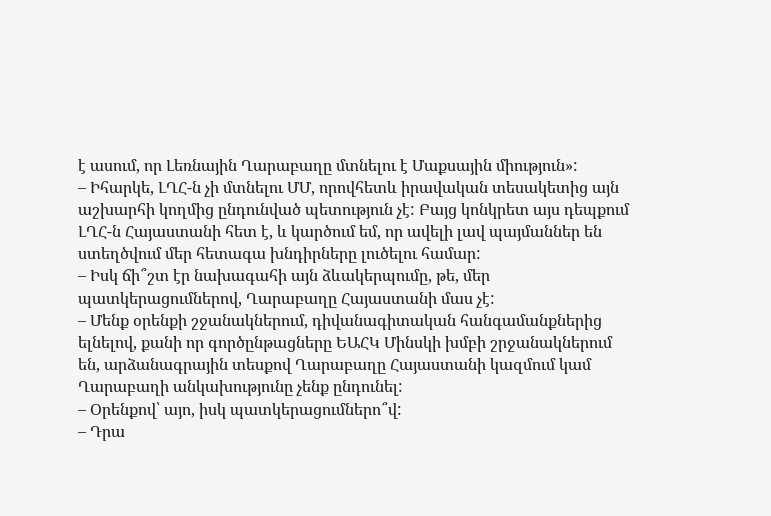է ասում, որ Լեռնային Ղարաբաղը մտնելու է Մաքսային միություն»:
– Իհարկե, ԼՂՀ-ն չի մտնելու ՄՄ, որովհետև իրավական տեսակետից այն աշխարհի կողմից ընդունված պետություն չէ: Բայց կոնկրետ այս դեպքում ԼՂՀ-ն Հայաստանի հետ է, և կարծում եմ, որ ավելի լավ պայմաններ են ստեղծվում մեր հետագա խնդիրները լուծելու համար:
– Իսկ ճի՞շտ էր նախագահի այն ձևակերպումը, թե, մեր պատկերացումներով, Ղարաբաղը Հայաստանի մաս չէ:
– Մենք օրենքի շջանակներում, դիվանագիտական հանգամանքներից ելնելով, քանի որ գործընթացները ԵԱՀԿ Մինսկի խմբի շրջանակներում են, արձանագրային տեսքով Ղարաբաղը Հայաստանի կազմում կամ Ղարաբաղի անկախությունը չենք ընդունել:
– Օրենքով՝ այո, իսկ պատկերացումներո՞վ:
– Դրա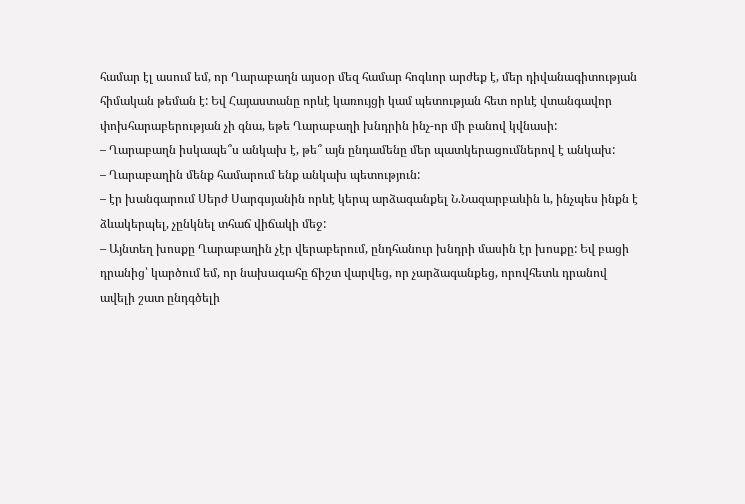համար էլ ասում եմ, որ Ղարաբաղն այսօր մեզ համար հոգևոր արժեք է, մեր դիվանագիտության հիմական թեման է: Եվ Հայաստանը որևէ կառույցի կամ պետության հետ որևէ վտանգավոր փոխհարաբերության չի գնա, եթե Ղարաբաղի խնդրին ինչ-որ մի բանով կվնասի:
– Ղարաբաղն իսկապե՞ս անկախ է, թե՞ այն ընդամենը մեր պատկերացումներով է անկախ:
– Ղարաբաղին մենք համարում ենք անկախ պետություն:
– էր խանգարում Սերժ Սարգսյանին որևէ կերպ արձագանքել Ն.Նազարբաևին և, ինչպես ինքն է ձևակերպել, չընկնել տհաճ վիճակի մեջ:
– Այնտեղ խոսքը Ղարաբաղին չէր վերաբերում, ընդհանուր խնդրի մասին էր խոսքը: Եվ բացի դրանից՝ կարծում եմ, որ նախագահը ճիշտ վարվեց, որ չարձագանքեց, որովհետև դրանով ավելի շատ ընդգծելի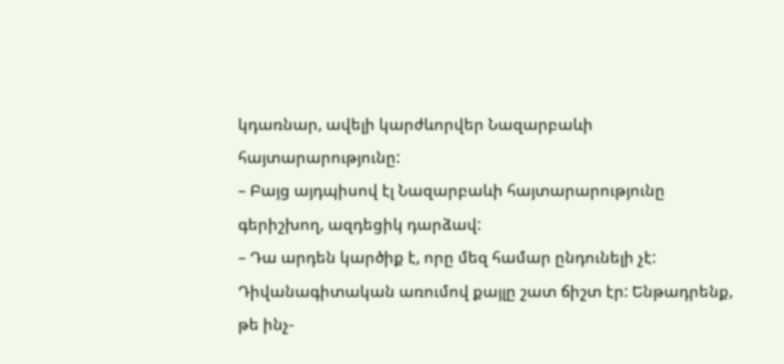կդառնար, ավելի կարժևորվեր Նազարբաևի հայտարարությունը:
– Բայց այդպիսով էլ Նազարբաևի հայտարարությունը գերիշխող, ազդեցիկ դարձավ:
– Դա արդեն կարծիք է, որը մեզ համար ընդունելի չէ: Դիվանագիտական առումով քայլը շատ ճիշտ էր: Ենթադրենք, թե ինչ-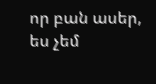որ բան ասեր, ես չեմ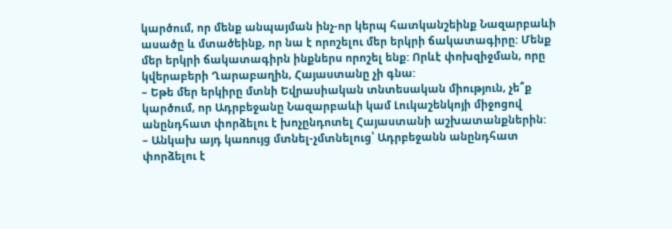կարծում, որ մենք անպայման ինչ-որ կերպ հատկանշեինք Նազարբաևի ասածը և մտածեինք, որ նա է որոշելու մեր երկրի ճակատագիրը: Մենք մեր երկրի ճակատագիրն ինքներս որոշել ենք: Որևէ փոխզիջման, որը կվերաբերի Ղարաբաղին, Հայաստանը չի գնա:
– Եթե մեր երկիրը մտնի Եվրասիական տնտեսական միություն, չե՞ք կարծում, որ Ադրբեջանը Նազարբաևի կամ Լուկաշենկոյի միջոցով անընդհատ փորձելու է խոչընդոտել Հայաստանի աշխատանքներին:
– Անկախ այդ կառույց մտնել-չմտնելուց՝ Ադրբեջանն անընդհատ փորձելու է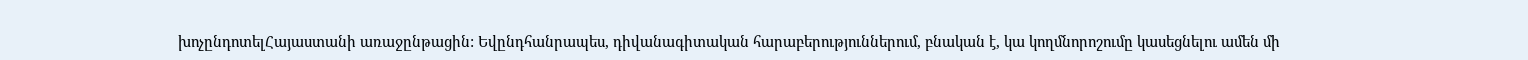խոչընդոտելՀայաստանի առաջընթացին: Եվընդհանրապես, դիվանագիտական հարաբերություններում, բնական է, կա կողմնորոշումը կասեցնելու ամեն մի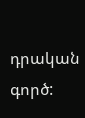դրական գործ: